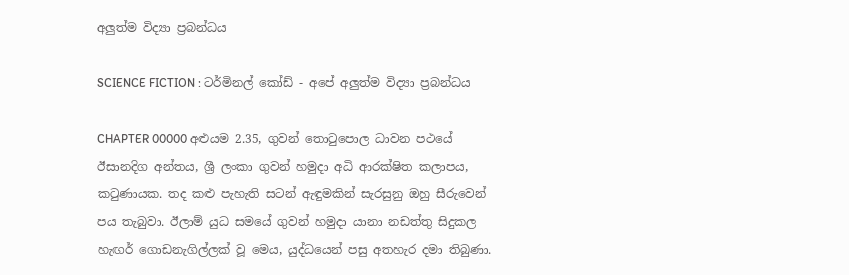අලුත්ම විද්‍යා ප්‍රබන්ධය

SCIENCE FICTION : ටර්මිනල් කෝඩ් - අපේ අලුත්ම විද්‍යා ප්‍රබන්ධය

CHAPTER 00000 අළුයම 2.35, ගුවන් තොටුපොල ධාවන පථයේ ඊසානදිග අන්තය, ශ්‍රී ලංකා ගුවන් හමුදා අධි ආරක්ෂිත කලාපය, කටුණායක. තද කළු පැහැති සටන් ඇඳුමකින් සැරසුනු ඔහු සීරුවෙන් පය තැබුවා. ඊලාම් යුධ සමයේ ගුවන් හමුදා යානා නඩත්තු සිදුකල හැඟර් ගොඩනැගිල්ලක් වූ මෙය, යුද්ධයෙන් පසු අතහැර දමා තිබුණා.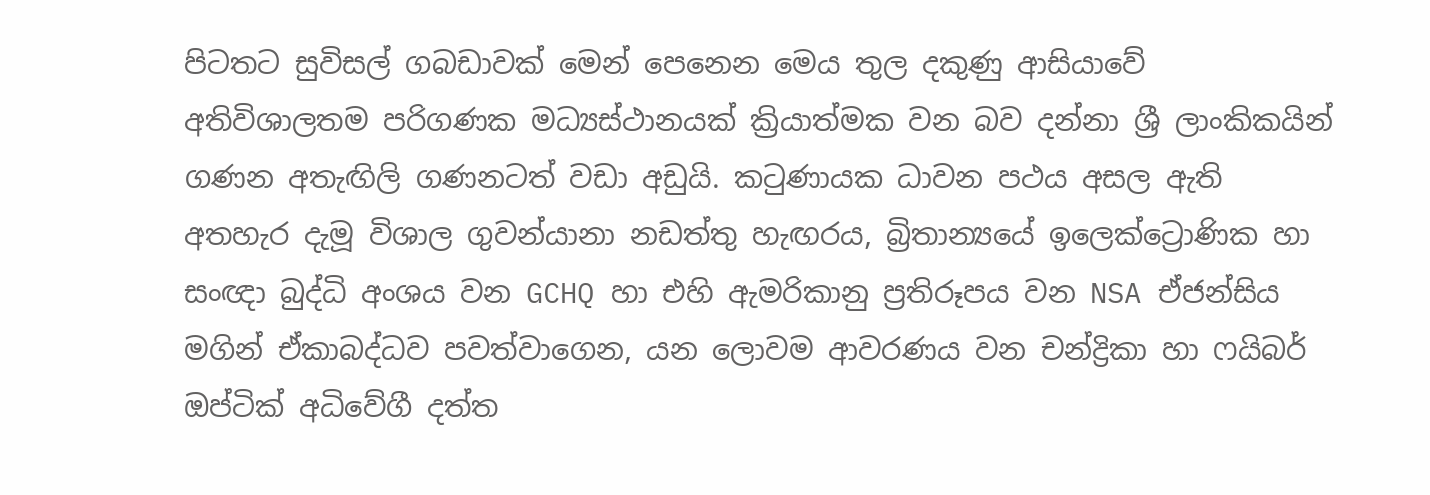පිටතට සුවිසල් ගබඩාවක් මෙන් පෙනෙන මෙය තුල දකුණු ආසියාවේ අතිවිශාලතම පරිගණක මධ්‍යස්ථානයක් ක්‍රියාත්මක වන බව දන්නා ශ්‍රී ලාංකිකයින් ගණන අතැඟිලි ගණනටත් වඩා අඩුයි. කටුණායක ධාවන පථය අසල ඇති අතහැර දැමූ විශාල ගුවන්යානා නඩත්තු හැඟරය, බ්‍රිතාන්‍යයේ ඉලෙක්ට්‍රොණික හා සංඥා බුද්ධි අංශය වන GCHQ හා එහි ඇමරිකානු ප්‍රතිරූපය වන NSA ඒජන්සිය මගින් ඒකාබද්ධව පවත්වාගෙන, යන ලොවම ආවරණය වන චන්ද්‍රිකා හා ෆයිබර් ඔප්ටික් අධිවේගී දත්ත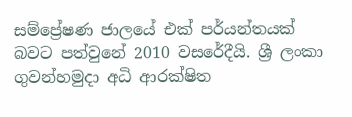සම්ප්‍රේෂණ ජාලයේ එක් පර්යන්තයක් බවට පත්වුනේ 2010 වසරේදීයි. ශ්‍රී ලංකා ගුවන්හමුදා අධි ආරක්ෂිත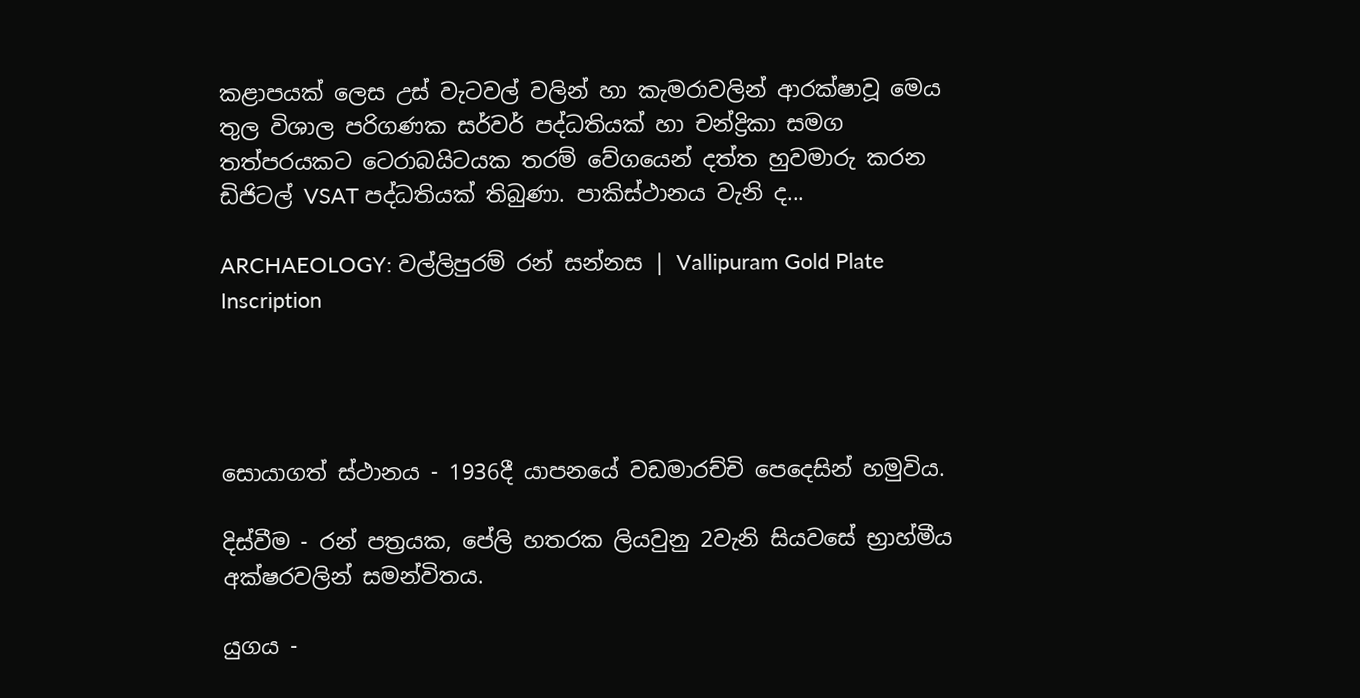කළාපයක් ලෙස උස් වැටවල් වලින් හා කැමරාවලින් ආරක්ෂාවූ මෙය තුල විශාල පරිගණක සර්වර් පද්ධතියක් හා චන්ද්‍රිකා සමග තත්පරයකට ටෙරාබයිටයක තරම් වේගයෙන් දත්ත හුවමාරු කරන ඩිජිටල් VSAT පද්ධතියක් තිබුණා. පාකිස්ථානය වැනි ද...

ARCHAEOLOGY: වල්ලිපුරම් රන් සන්නස | Vallipuram Gold Plate Inscription




සොයාගත් ස්ථානය - 1936දී යාපනයේ වඩමාරච්චි පෙදෙසින් හමුවිය.

දිස්වීම - රන් පත්‍රයක, පේලි හතරක ලියවුනු 2වැනි සියවසේ භ්‍රාහ්මීය අක්ෂරවලින් සමන්විතය.

යුගය -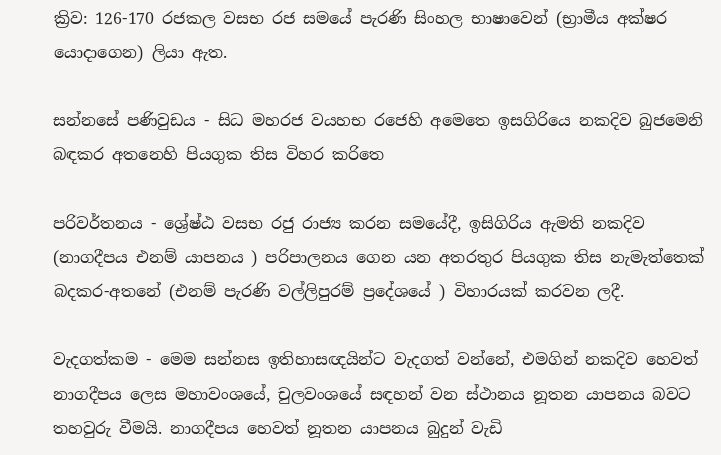ක්‍රිව: 126-170 රජකල වසභ රජ සමයේ පැරණි සිංහල භාෂාවෙන් (භ්‍රාමීය අක්ෂර යොදාගෙන) ලියා ඇත.

සන්නසේ පණිවුඩය - සිධ මහරජ වයහභ රජෙහි අමෙතෙ ඉසගිරියෙ නකදිව බුජමෙනි බඳකර අතනෙහි පියගුක තිස විහර කරිතෙ

පරිවර්තනය - ශ්‍රේෂ්ඨ වසභ රජු රාජ්‍ය කරන සමයේදී, ඉසිගිරිය ඇමති නකදිව (නාගදීපය එනම් යාපනය ) පරිපාලනය ගෙන යන අතරතුර පියගුක තිස නැමැත්තෙක් බදකර-අතනේ (එනම් පැරණි වල්ලිපුරම් ප්‍රදේශයේ ) විහාරයක් කරවන ලදී.

වැදගත්කම - මෙම සන්නස ඉතිහාසඥයින්ට වැදගත් වන්නේ, එමගින් නකදිව හෙවත් නාගදීපය ලෙස මහාවංශයේ, චුලවංශයේ සඳහන් වන ස්ථානය නූතන යාපනය බවට තහවුරු වීමයි. නාගදීපය හෙවත් නූතන යාපනය බුදුන් වැඩි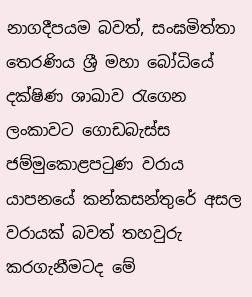නාගදීපයම බවත්, සංඝමිත්තා තෙරණිය ශ්‍රී මහා බෝධියේ දක්ෂිණ ශාඛාව රැගෙන ලංකාවට ගොඩබැස්ස ජම්මුකොළපටුණ වරාය යාපනයේ කන්කසන්තුරේ අසල වරායක් බවත් තහවුරු කරගැනීමටද මේ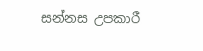සන්නස උපකාරී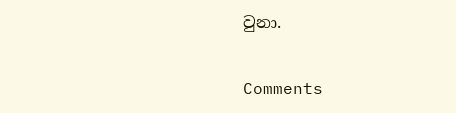වුනා.


Comments